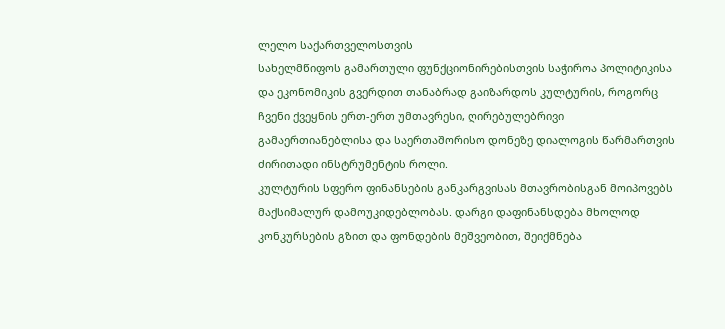ლელო საქართველოსთვის
სახელმწიფოს გამართული ფუნქციონირებისთვის საჭიროა პოლიტიკისა და ეკონომიკის გვერდით თანაბრად გაიზარდოს კულტურის, როგორც ჩვენი ქვეყნის ერთ-ერთ უმთავრესი, ღირებულებრივი გამაერთიანებლისა და საერთაშორისო დონეზე დიალოგის წარმართვის ძირითადი ინსტრუმენტის როლი.
კულტურის სფერო ფინანსების განკარგვისას მთავრობისგან მოიპოვებს მაქსიმალურ დამოუკიდებლობას. დარგი დაფინანსდება მხოლოდ კონკურსების გზით და ფონდების მეშვეობით, შეიქმნება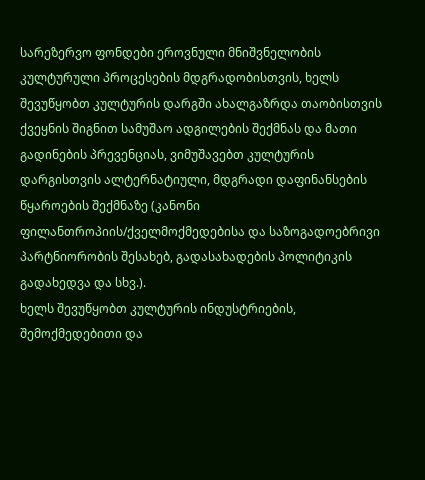სარეზერვო ფონდები ეროვნული მნიშვნელობის კულტურული პროცესების მდგრადობისთვის, ხელს შევუწყობთ კულტურის დარგში ახალგაზრდა თაობისთვის ქვეყნის შიგნით სამუშაო ადგილების შექმნას და მათი გადინების პრევენციას, ვიმუშავებთ კულტურის დარგისთვის ალტერნატიული, მდგრადი დაფინანსების წყაროების შექმნაზე (კანონი ფილანთროპიის/ქველმოქმედებისა და საზოგადოებრივი პარტნიორობის შესახებ, გადასახადების პოლიტიკის გადახედვა და სხვ.).
ხელს შევუწყობთ კულტურის ინდუსტრიების, შემოქმედებითი და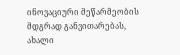ინოვაციური მეწარმეობის მდგრად განვითარებას, ახალი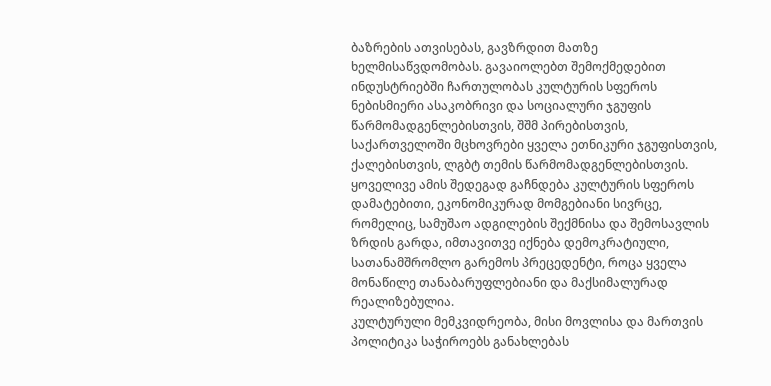ბაზრების ათვისებას, გავზრდით მათზე ხელმისაწვდომობას. გავაიოლებთ შემოქმედებით ინდუსტრიებში ჩართულობას კულტურის სფეროს ნებისმიერი ასაკობრივი და სოციალური ჯგუფის წარმომადგენლებისთვის, შშმ პირებისთვის, საქართველოში მცხოვრები ყველა ეთნიკური ჯგუფისთვის, ქალებისთვის, ლგბტ თემის წარმომადგენლებისთვის. ყოველივე ამის შედეგად გაჩნდება კულტურის სფეროს დამატებითი, ეკონომიკურად მომგებიანი სივრცე, რომელიც, სამუშაო ადგილების შექმნისა და შემოსავლის ზრდის გარდა, იმთავითვე იქნება დემოკრატიული, სათანამშრომლო გარემოს პრეცედენტი, როცა ყველა მონაწილე თანაბარუფლებიანი და მაქსიმალურად რეალიზებულია.
კულტურული მემკვიდრეობა, მისი მოვლისა და მართვის პოლიტიკა საჭიროებს განახლებას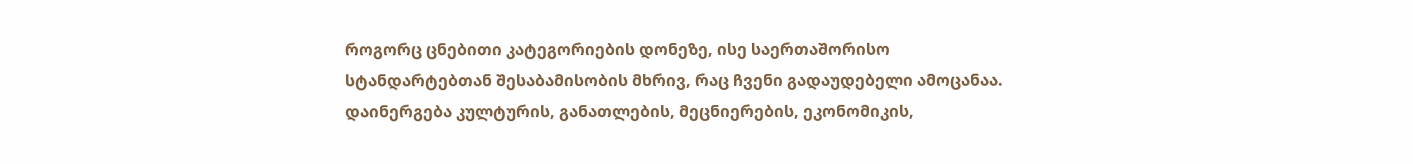როგორც ცნებითი კატეგორიების დონეზე, ისე საერთაშორისო სტანდარტებთან შესაბამისობის მხრივ, რაც ჩვენი გადაუდებელი ამოცანაა.
დაინერგება კულტურის, განათლების, მეცნიერების, ეკონომიკის,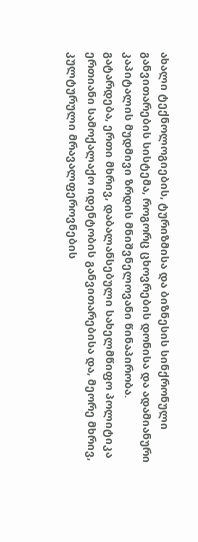ახალი ტექნოლოგიების, ტურიზმისა და ბიზნესის სინქრონული განვითარების სისტემა, როგორც ცხოვრების დონისა და ადამიანური კაპიტალის მუდმივი ზრდის მნიშვნელოვანი წინაპირობა.
გატარდება, ერთი მხრივ, დაბალანსებული სახელმწიფო პოლიტიკა ერთიანი სამოქალაქო იდენტობის განვითარებისა და, მეორე მხრივ, კულტურული მრავალფეროვნების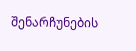შენარჩუნების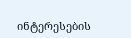ინტერესების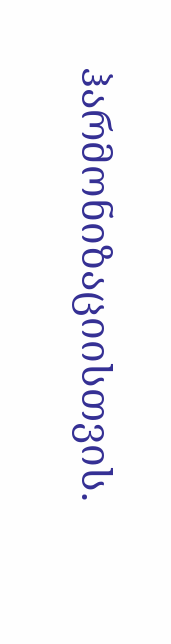ჰარმონიზაციისთვის.